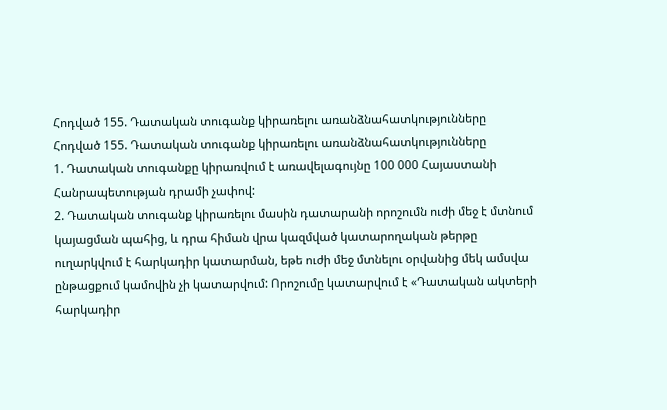Հոդված 155. Դատական տուգանք կիրառելու առանձնահատկությունները
Հոդված 155. Դատական տուգանք կիրառելու առանձնահատկությունները
1. Դատական տուգանքը կիրառվում է առավելագույնը 100 000 Հայաստանի Հանրապետության դրամի չափով:
2. Դատական տուգանք կիրառելու մասին դատարանի որոշումն ուժի մեջ է մտնում կայացման պահից, և դրա հիման վրա կազմված կատարողական թերթը ուղարկվում է հարկադիր կատարման, եթե ուժի մեջ մտնելու օրվանից մեկ ամսվա ընթացքում կամովին չի կատարվում: Որոշումը կատարվում է «Դատական ակտերի հարկադիր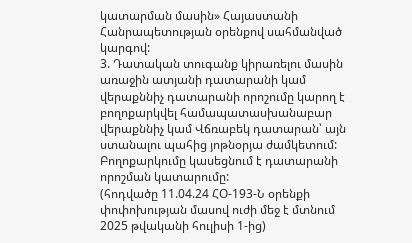կատարման մասին» Հայաստանի Հանրապետության օրենքով սահմանված կարգով:
3. Դատական տուգանք կիրառելու մասին առաջին ատյանի դատարանի կամ վերաքննիչ դատարանի որոշումը կարող է բողոքարկվել համապատասխանաբար վերաքննիչ կամ Վճռաբեկ դատարան՝ այն ստանալու պահից յոթնօրյա ժամկետում: Բողոքարկումը կասեցնում է դատարանի որոշման կատարումը:
(հոդվածը 11.04.24 ՀՕ-193-Ն օրենքի փոփոխության մասով ուժի մեջ է մտնում 2025 թվականի հուլիսի 1-ից)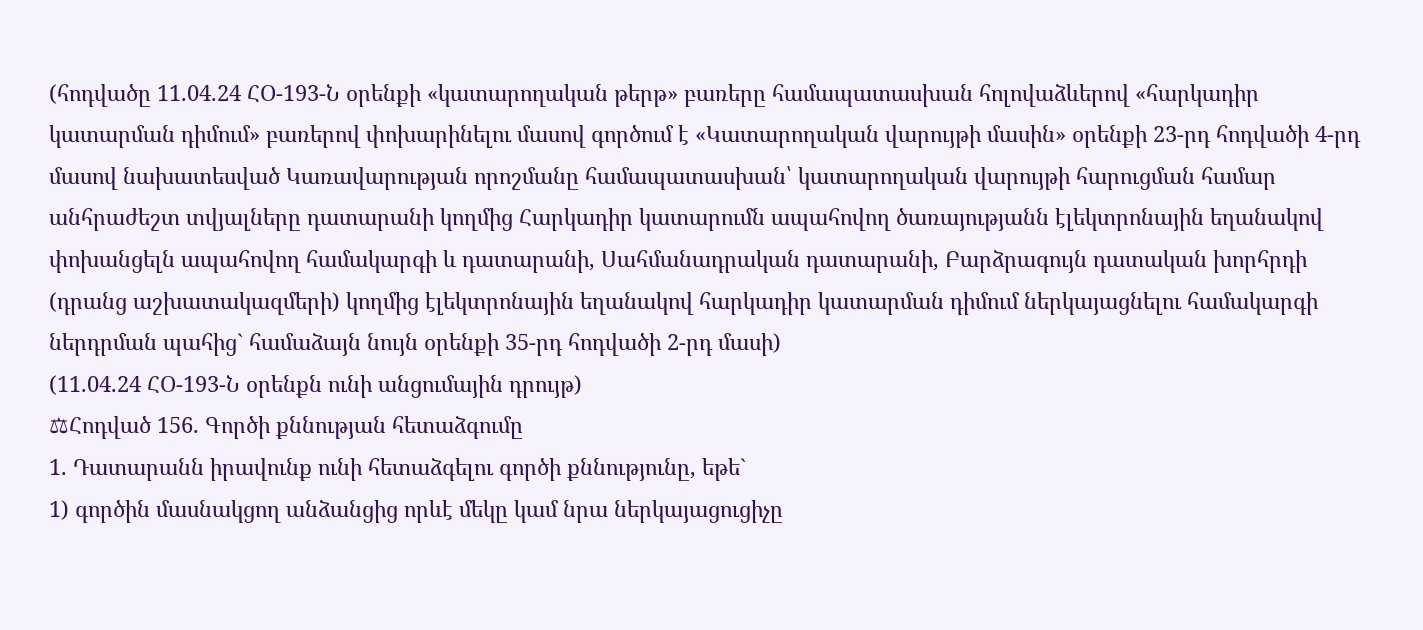(հոդվածը 11.04.24 ՀՕ-193-Ն օրենքի «կատարողական թերթ» բառերը համապատասխան հոլովաձևերով «հարկադիր կատարման դիմում» բառերով փոխարինելու մասով գործում է «Կատարողական վարույթի մասին» օրենքի 23-րդ հոդվածի 4-րդ մասով նախատեսված Կառավարության որոշմանը համապատասխան՝ կատարողական վարույթի հարուցման համար անհրաժեշտ տվյալները դատարանի կողմից Հարկադիր կատարումն ապահովող ծառայությանն էլեկտրոնային եղանակով փոխանցելն ապահովող համակարգի և դատարանի, Սահմանադրական դատարանի, Բարձրագույն դատական խորհրդի (դրանց աշխատակազմերի) կողմից էլեկտրոնային եղանակով հարկադիր կատարման դիմում ներկայացնելու համակարգի ներդրման պահից` համաձայն նույն օրենքի 35-րդ հոդվածի 2-րդ մասի)
(11.04.24 ՀՕ-193-Ն օրենքն ունի անցումային դրույթ)
⚖Հոդված 156. Գործի քննության հետաձգումը
1. Դատարանն իրավունք ունի հետաձգելու գործի քննությունը, եթե`
1) գործին մասնակցող անձանցից որևէ մեկը կամ նրա ներկայացուցիչը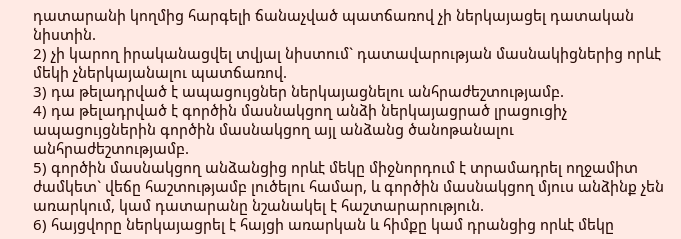դատարանի կողմից հարգելի ճանաչված պատճառով չի ներկայացել դատական նիստին.
2) չի կարող իրականացվել տվյալ նիստում` դատավարության մասնակիցներից որևէ մեկի չներկայանալու պատճառով.
3) դա թելադրված է ապացույցներ ներկայացնելու անհրաժեշտությամբ.
4) դա թելադրված է գործին մասնակցող անձի ներկայացրած լրացուցիչ ապացույցներին գործին մասնակցող այլ անձանց ծանոթանալու անհրաժեշտությամբ.
5) գործին մասնակցող անձանցից որևէ մեկը միջնորդում է տրամադրել ողջամիտ ժամկետ` վեճը հաշտությամբ լուծելու համար, և գործին մասնակցող մյուս անձինք չեն առարկում, կամ դատարանը նշանակել է հաշտարարություն.
6) հայցվորը ներկայացրել է հայցի առարկան և հիմքը կամ դրանցից որևէ մեկը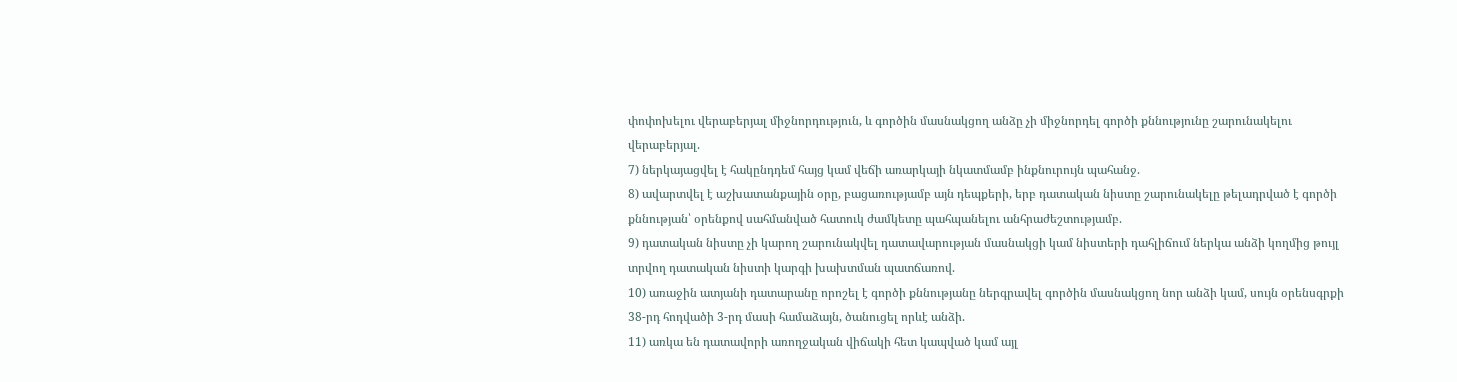փոփոխելու վերաբերյալ միջնորդություն, և գործին մասնակցող անձը չի միջնորդել գործի քննությունը շարունակելու վերաբերյալ.
7) ներկայացվել է հակընդդեմ հայց կամ վեճի առարկայի նկատմամբ ինքնուրույն պահանջ.
8) ավարտվել է աշխատանքային օրը, բացառությամբ այն դեպքերի, երբ դատական նիստը շարունակելը թելադրված է գործի քննության՝ օրենքով սահմանված հատուկ ժամկետը պահպանելու անհրաժեշտությամբ.
9) դատական նիստը չի կարող շարունակվել դատավարության մասնակցի կամ նիստերի դահլիճում ներկա անձի կողմից թույլ տրվող դատական նիստի կարգի խախտման պատճառով.
10) առաջին ատյանի դատարանը որոշել է գործի քննությանը ներգրավել գործին մասնակցող նոր անձի կամ, սույն օրենսգրքի 38-րդ հոդվածի 3-րդ մասի համաձայն, ծանուցել որևէ անձի.
11) առկա են դատավորի առողջական վիճակի հետ կապված կամ այլ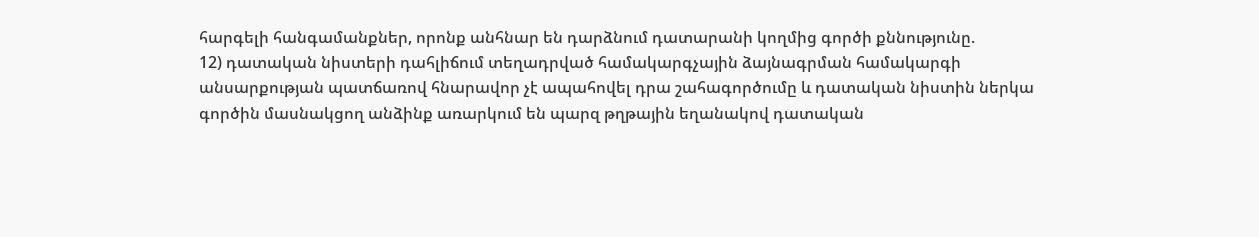հարգելի հանգամանքներ, որոնք անհնար են դարձնում դատարանի կողմից գործի քննությունը.
12) դատական նիստերի դահլիճում տեղադրված համակարգչային ձայնագրման համակարգի անսարքության պատճառով հնարավոր չէ ապահովել դրա շահագործումը և դատական նիստին ներկա գործին մասնակցող անձինք առարկում են պարզ թղթային եղանակով դատական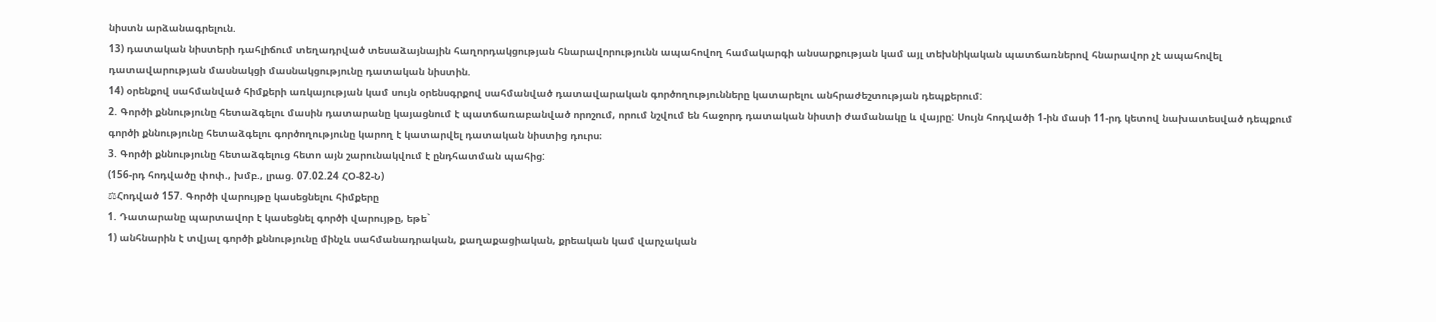նիստն արձանագրելուն.
13) դատական նիստերի դահլիճում տեղադրված տեսաձայնային հաղորդակցության հնարավորությունն ապահովող համակարգի անսարքության կամ այլ տեխնիկական պատճառներով հնարավոր չէ ապահովել դատավարության մասնակցի մասնակցությունը դատական նիստին.
14) օրենքով սահմանված հիմքերի առկայության կամ սույն օրենսգրքով սահմանված դատավարական գործողությունները կատարելու անհրաժեշտության դեպքերում:
2. Գործի քննությունը հետաձգելու մասին դատարանը կայացնում է պատճառաբանված որոշում, որում նշվում են հաջորդ դատական նիստի ժամանակը և վայրը: Սույն հոդվածի 1-ին մասի 11-րդ կետով նախատեսված դեպքում գործի քննությունը հետաձգելու գործողությունը կարող է կատարվել դատական նիստից դուրս։
3. Գործի քննությունը հետաձգելուց հետո այն շարունակվում է ընդհատման պահից:
(156-րդ հոդվածը փոփ., խմբ., լրաց. 07.02.24 ՀՕ-82-Ն)
⚖Հոդված 157. Գործի վարույթը կասեցնելու հիմքերը
1. Դատարանը պարտավոր է կասեցնել գործի վարույթը, եթե`
1) անհնարին է տվյալ գործի քննությունը մինչև սահմանադրական, քաղաքացիական, քրեական կամ վարչական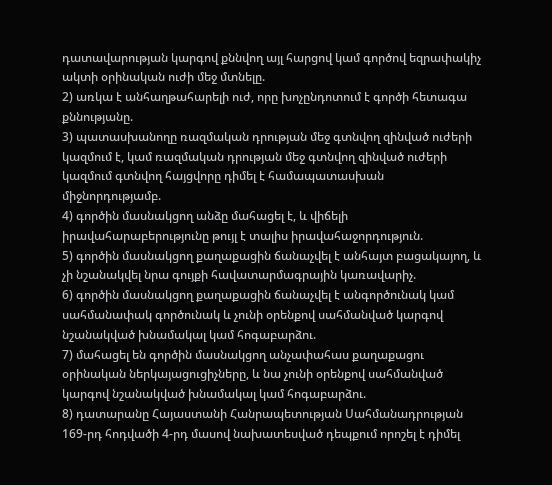դատավարության կարգով քննվող այլ հարցով կամ գործով եզրափակիչ ակտի օրինական ուժի մեջ մտնելը.
2) առկա է անհաղթահարելի ուժ, որը խոչընդոտում է գործի հետագա քննությանը.
3) պատասխանողը ռազմական դրության մեջ գտնվող զինված ուժերի կազմում է, կամ ռազմական դրության մեջ գտնվող զինված ուժերի կազմում գտնվող հայցվորը դիմել է համապատասխան միջնորդությամբ.
4) գործին մասնակցող անձը մահացել է, և վիճելի իրավահարաբերությունը թույլ է տալիս իրավահաջորդություն.
5) գործին մասնակցող քաղաքացին ճանաչվել է անհայտ բացակայող, և չի նշանակվել նրա գույքի հավատարմագրային կառավարիչ.
6) գործին մասնակցող քաղաքացին ճանաչվել է անգործունակ կամ սահմանափակ գործունակ և չունի օրենքով սահմանված կարգով նշանակված խնամակալ կամ հոգաբարձու.
7) մահացել են գործին մասնակցող անչափահաս քաղաքացու օրինական ներկայացուցիչները, և նա չունի օրենքով սահմանված կարգով նշանակված խնամակալ կամ հոգաբարձու.
8) դատարանը Հայաստանի Հանրապետության Սահմանադրության 169-րդ հոդվածի 4-րդ մասով նախատեսված դեպքում որոշել է դիմել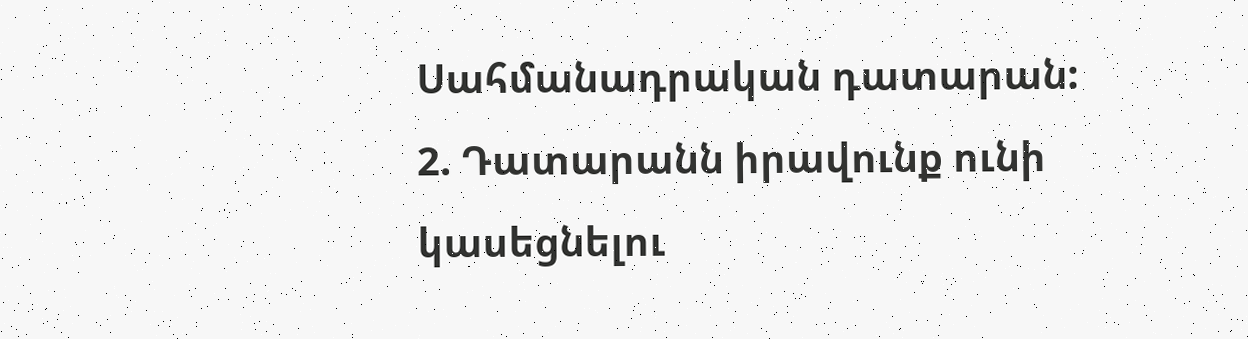Սահմանադրական դատարան:
2. Դատարանն իրավունք ունի կասեցնելու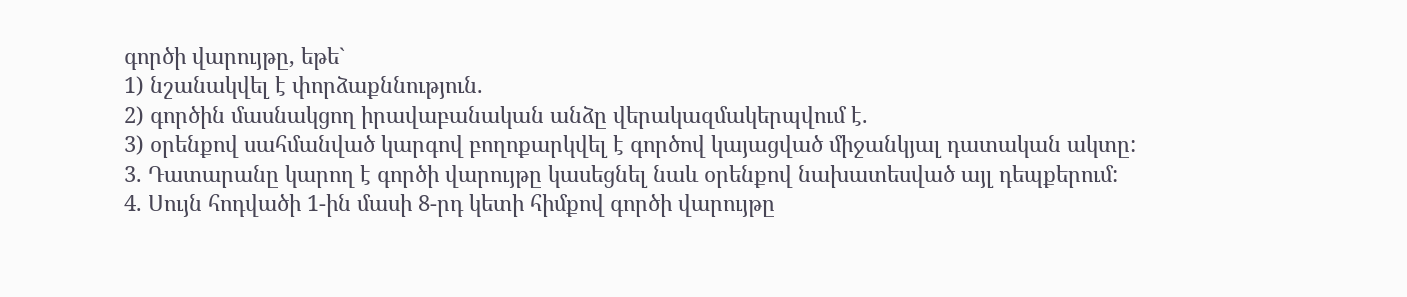գործի վարույթը, եթե`
1) նշանակվել է փորձաքննություն.
2) գործին մասնակցող իրավաբանական անձը վերակազմակերպվում է.
3) օրենքով սահմանված կարգով բողոքարկվել է գործով կայացված միջանկյալ դատական ակտը:
3. Դատարանը կարող է գործի վարույթը կասեցնել նաև օրենքով նախատեսված այլ դեպքերում:
4. Սույն հոդվածի 1-ին մասի 8-րդ կետի հիմքով գործի վարույթը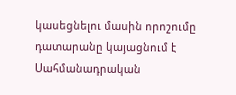կասեցնելու մասին որոշումը դատարանը կայացնում է Սահմանադրական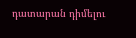դատարան դիմելու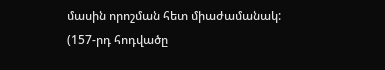մասին որոշման հետ միաժամանակ:
(157-րդ հոդվածը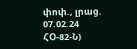փոփ., լրաց. 07.02.24 ՀՕ-82-Ն)